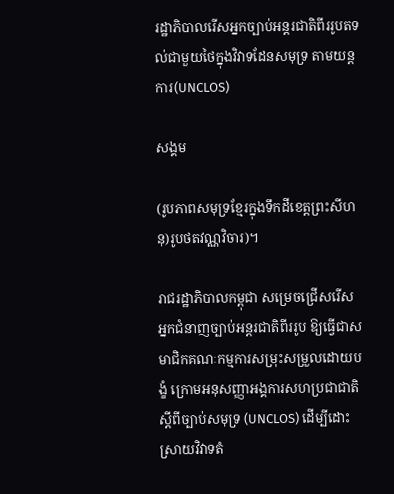រដ្ឋាភិបាលរើសអ្នកច្បាប់អន្តរជាតិពីររូបតទល់ជាមួយថៃក្នុងវិវាទដែនសមុទ្រ តាមយន្ដការ(UNCLOS)

សង្គម

(រូបភាពសមុទ្រខ្មែរក្នុងទឹកដីខេត្តព្រះសីហនុ)រូបថតវណ្ណវិចារ)។

រាជរដ្ឋាភិបាលកម្ពុជា សម្រេចជ្រើសរើសអ្នកជំនាញច្បាប់អន្តរជាតិពីររូប ឱ្យធ្វើជាសមាជិកគណៈកម្មការសម្រុះសម្រួលដោយបង្ខំ ក្រោមអនុសញ្ញាអង្គការសហប្រជាជាតិស្តីពីច្បាប់សមុទ្រ (UNCLOS) ដើម្បីដោះស្រាយវិវាទតំ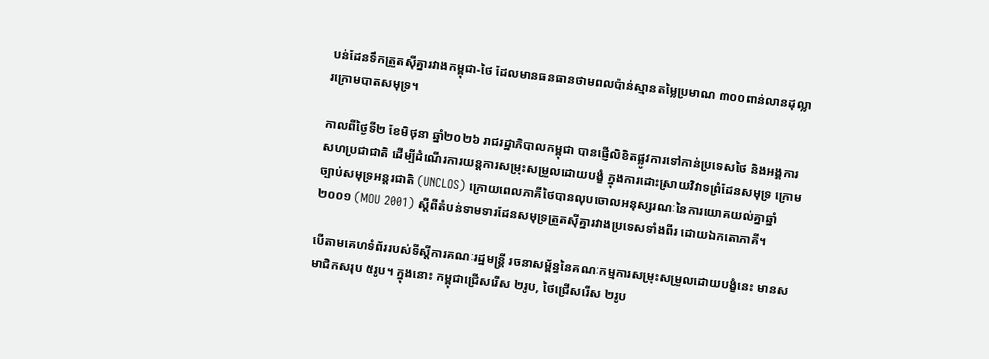បន់ដែនទឹកត្រួតស៊ីគ្នារវាងកម្ពុជា-ថៃ ដែលមានធនធានថាមពលប៉ាន់ស្មានតម្លៃប្រមាណ ៣០០ពាន់លានដុល្លារក្រោមបាតសមុទ្រ។

កាលពីថ្ងៃទី២ ខែមិថុនា ឆ្នាំ២០២៦ រាជរដ្ឋាភិបាលកម្ពុជា បានផ្ញើលិខិតផ្លូវការទៅកាន់ប្រទេសថៃ និងអង្គការសហប្រជាជាតិ ដើម្បីដំណើរការយន្តការសម្រុះសម្រួលដោយបង្ខំ ក្នុងការដោះស្រាយវិវាទព្រំដែនសមុទ្រ ក្រោមច្បាប់សមុទ្រអន្តរជាតិ (UNCLOS) ក្រោយពេលភាគីថៃបានលុបចោលអនុស្សរណៈនៃការយោគយល់គ្នាឆ្នាំ២០០១ (MOU 2001) ស្តីពីតំបន់ទាមទារដែនសមុទ្រត្រួតស៊ីគ្នារវាងប្រទេសទាំងពីរ ដោយឯកតោភាគី។

បើតាមគេហទំព័ររបស់ទីស្តីការគណៈរដ្ឋមន្ត្រី រចនាសម្ព័ន្ធនៃគណៈកម្មការសម្រុះសម្រួលដោយបង្ខំនេះ មានសមាជិកសរុប ៥រូប។ ក្នុងនោះ កម្ពុជាជ្រើសរើស ២រូប, ថៃជ្រើសរើស ២រូប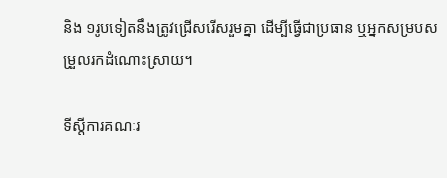និង ១រូបទៀតនឹងត្រូវជ្រើសរើសរួមគ្នា ដើម្បីធ្វើជាប្រធាន ឬអ្នកសម្របសម្រួលរកដំណោះស្រាយ។

ទីស្តីការគណៈរ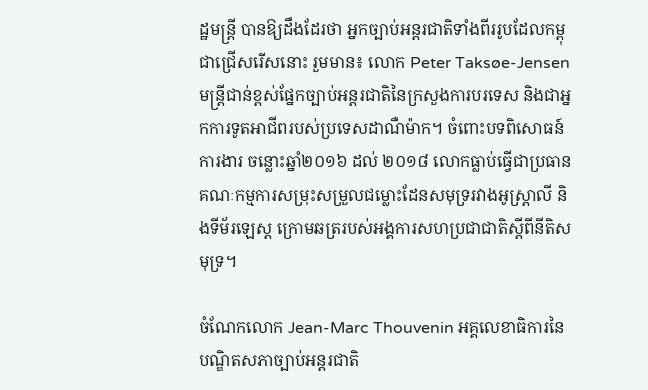ដ្ឋមន្ត្រី បានឱ្យដឹងដែរថា អ្នកច្បាប់អន្តរជាតិទាំងពីររូបដែលកម្ពុជាជ្រើសរើសនោះ រួមមាន៖ លោក Peter Taksøe-Jensen មន្ត្រីជាន់ខ្ពស់ផ្នែកច្បាប់អន្តរជាតិនៃក្រសួងការបរទេស និងជាអ្នកការទូតអាជីពរបស់ប្រទេសដាណឺម៉ាក។ ចំពោះបទពិសោធន៍ការងារ ចន្លោះឆ្នាំ២០១៦ ដល់ ២០១៨ លោកធ្លាប់ធ្វើជាប្រធានគណៈកម្មការសម្រុះសម្រួលជម្លោះដែនសមុទ្ររវាងអូស្ត្រាលី និងទីម័រឡេស្ត ក្រោមឆត្ររបស់អង្គការសហប្រជាជាតិស្តីពីនីតិសមុទ្រ។

ចំណែកលោក Jean-Marc Thouvenin អគ្គលេខាធិការនៃបណ្ឌិតសភាច្បាប់អន្តរជាតិ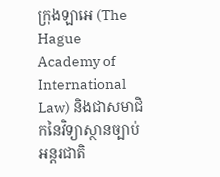ក្រុងឡាអេ (The Hague Academy of International Law) និងជាសមាជិកនៃវិទ្យាស្ថានច្បាប់អន្តរជាតិ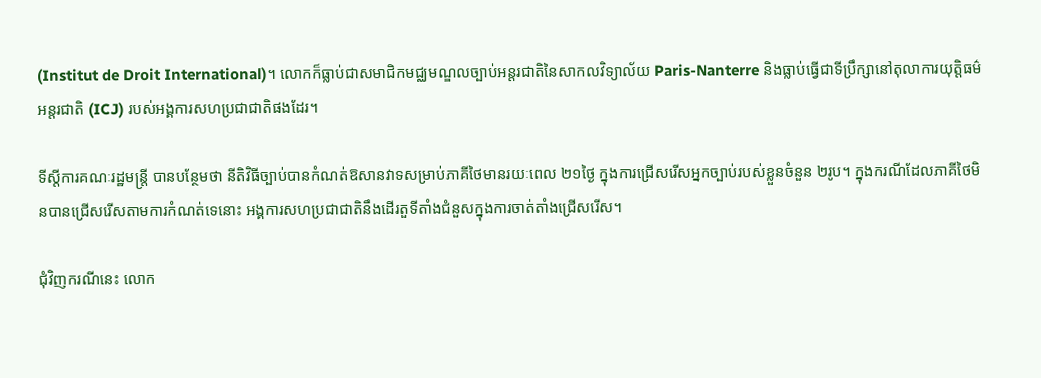(Institut de Droit International)។ លោកក៏ធ្លាប់ជាសមាជិកមជ្ឈមណ្ឌលច្បាប់អន្តរជាតិនៃសាកលវិទ្យាល័យ Paris-Nanterre និងធ្លាប់ធ្វើជាទីប្រឹក្សានៅតុលាការយុត្តិធម៌អន្តរជាតិ (ICJ) របស់អង្គការសហប្រជាជាតិផងដែរ។

ទីស្តីការគណៈរដ្ឋមន្ត្រី បានបន្ថែមថា នីតិវិធីច្បាប់បានកំណត់ឱសានវាទសម្រាប់ភាគីថៃមានរយៈពេល ២១ថ្ងៃ ក្នុងការជ្រើសរើសអ្នកច្បាប់របស់ខ្លួនចំនួន ២រូប។ ក្នុងករណីដែលភាគីថៃមិនបានជ្រើសរើសតាមការកំណត់ទេនោះ អង្គការសហប្រជាជាតិនឹងដើរតួទីតាំងជំនួសក្នុងការចាត់តាំងជ្រើសរើស។

ជុំវិញករណីនេះ លោក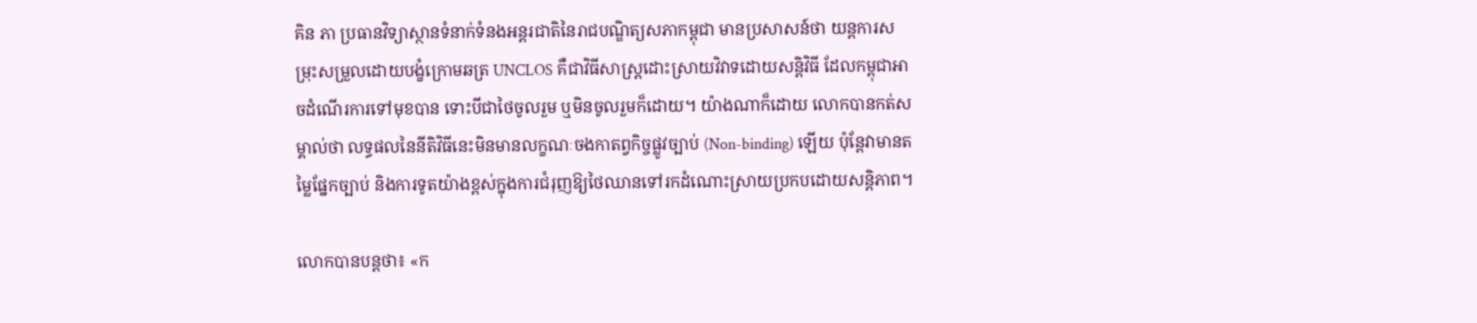គិន ភា ប្រធានវិទ្យាស្ថានទំនាក់ទំនងអន្តរជាតិនៃរាជបណ្ឌិត្យសភាកម្ពុជា មានប្រសាសន៍ថា យន្តការសម្រុះសម្រួលដោយបង្ខំក្រោមឆត្រ UNCLOS គឺជាវិធីសាស្ត្រដោះស្រាយវិវាទដោយសន្តិវិធី ដែលកម្ពុជាអាចដំណើរការទៅមុខបាន ទោះបីជាថៃចូលរួម ឬមិនចូលរួមក៏ដោយ។ យ៉ាងណាក៏ដោយ លោកបានកត់សម្គាល់ថា លទ្ធផលនៃនីតិវិធីនេះមិនមានលក្ខណៈចងកាតព្វកិច្ចផ្លូវច្បាប់ (Non-binding) ឡើយ ប៉ុន្តែវាមានតម្លៃផ្នែកច្បាប់ និងការទូតយ៉ាងខ្ពស់ក្នុងការជំរុញឱ្យថៃឈានទៅរកដំណោះស្រាយប្រកបដោយសន្តិភាព។

លោកបានបន្តថា៖ «ក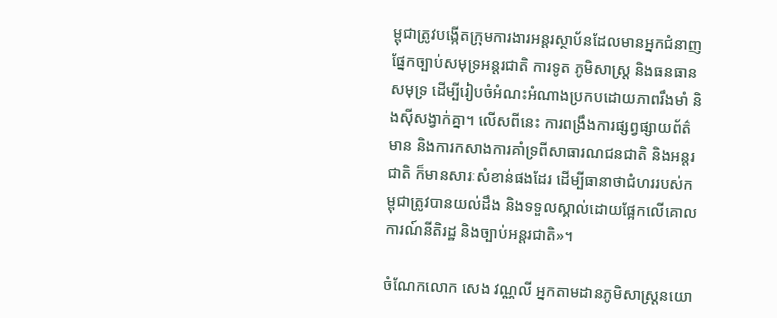ម្ពុជាត្រូវបង្កើតក្រុមការងារអន្តរស្ថាប័នដែលមានអ្នកជំនាញផ្នែកច្បាប់សមុទ្រអន្តរជាតិ ការទូត ភូមិសាស្ត្រ និងធនធានសមុទ្រ ដើម្បីរៀបចំអំណះអំណាងប្រកបដោយភាពរឹងមាំ និងស៊ីសង្វាក់គ្នា។ លើសពីនេះ ការពង្រឹងការផ្សព្វផ្សាយព័ត៌មាន និងការកសាងការគាំទ្រពីសាធារណជនជាតិ និងអន្តរជាតិ ក៏មានសារៈសំខាន់ផងដែរ ដើម្បីធានាថាជំហររបស់កម្ពុជាត្រូវបានយល់ដឹង និងទទួលស្គាល់ដោយផ្អែកលើគោលការណ៍នីតិរដ្ឋ និងច្បាប់អន្តរជាតិ»។

ចំណែកលោក សេង វណ្ណលី អ្នកតាមដានភូមិសាស្ត្រនយោ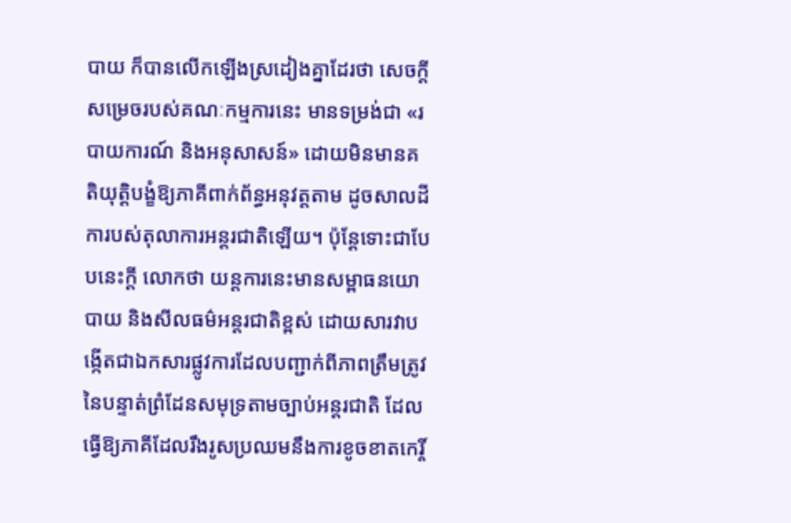បាយ ក៏បានលើកឡើងស្រដៀងគ្នាដែរថា សេចក្តីសម្រេចរបស់គណៈកម្មការនេះ មានទម្រង់ជា «របាយការណ៍ និងអនុសាសន៍» ដោយមិនមានគតិយុត្តិបង្ខំឱ្យភាគីពាក់ព័ន្ធអនុវត្តតាម ដូចសាលដីការបស់តុលាការអន្តរជាតិឡើយ។ ប៉ុន្តែទោះជាបែបនេះក្តី លោកថា យន្តការនេះមានសម្ពាធនយោបាយ និងសីលធម៌អន្តរជាតិខ្ពស់ ដោយសារវាបង្កើតជាឯកសារផ្លូវការដែលបញ្ជាក់ពីភាពត្រឹមត្រូវនៃបន្ទាត់ព្រំដែនសមុទ្រតាមច្បាប់អន្តរជាតិ ដែលធ្វើឱ្យភាគីដែលរឹងរូសប្រឈមនឹងការខូចខាតកេរ្តិ៍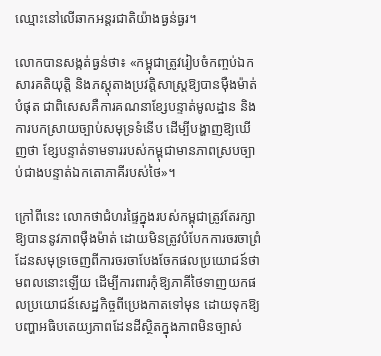ឈ្មោះនៅលើឆាកអន្តរជាតិយ៉ាងធ្ងន់ធ្ងរ។

លោកបានសង្កត់ធ្ងន់ថា៖ «កម្ពុជាត្រូវរៀបចំកញ្ចប់ឯកសារគតិយុត្តិ និងភស្តុតាងប្រវត្តិសាស្ត្រឱ្យបានម៉ឺងម៉ាត់បំផុត ជាពិសេសគឺការគណនាខ្សែបន្ទាត់មូលដ្ឋាន និងការបកស្រាយច្បាប់សមុទ្រទំនើប ដើម្បីបង្ហាញឱ្យឃើញថា ខ្សែបន្ទាត់ទាមទាររបស់កម្ពុជាមានភាពស្របច្បាប់ជាងបន្ទាត់ឯកតោភាគីរបស់ថៃ»។

ក្រៅពីនេះ លោកថាជំហរផ្ទៃក្នុងរបស់កម្ពុជាត្រូវតែរក្សាឱ្យបាននូវភាពម៉ឺងម៉ាត់ ដោយមិនត្រូវបំបែកការចរចាព្រំដែនសមុទ្រចេញពីការចរចាបែងចែកផលប្រយោជន៍ថាមពលនោះឡើយ ដើម្បីការពារកុំឱ្យភាគីថៃទាញយកផលប្រយោជន៍សេដ្ឋកិច្ចពីប្រេងកាតទៅមុន ដោយទុកឱ្យបញ្ហាអធិបតេយ្យភាពដែនដីស្ថិតក្នុងភាពមិនច្បាស់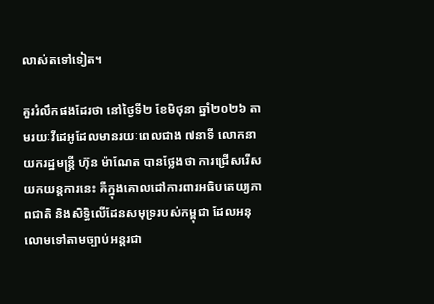លាស់តទៅទៀត។

គួររំលឹកផងដែរថា នៅថ្ងៃទី២ ខែមិថុនា ឆ្នាំ២០២៦ តាមរយៈវីដេអូដែលមានរយៈពេលជាង ៧នាទី លោកនាយករដ្ឋមន្ត្រី ហ៊ុន ម៉ាណែត បានថ្លែងថា ការជ្រើសរើសយកយន្តការនេះ គឺក្នុងគោលដៅការពារអធិបតេយ្យភាពជាតិ និងសិទ្ធិលើដែនសមុទ្ររបស់កម្ពុជា ដែលអនុលោមទៅតាមច្បាប់អន្តរជា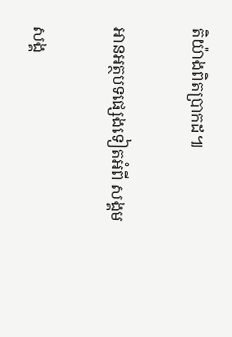តិយ៉ាងពិតប្រាកដ៕

អានអត្ថបទផ្សេងទៀតអំពី សង្គម

សង្គ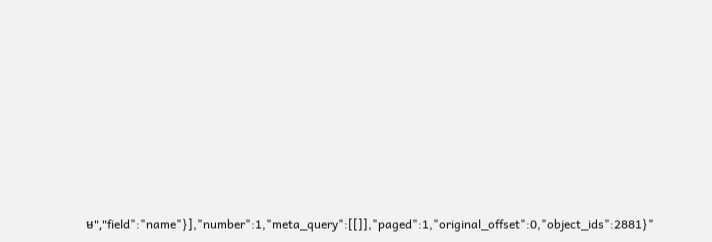ម","field":"name"}],"number":1,"meta_query":[[]],"paged":1,"original_offset":0,"object_ids":2881}"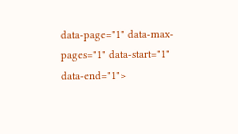data-page="1" data-max-pages="1" data-start="1" data-end="1">